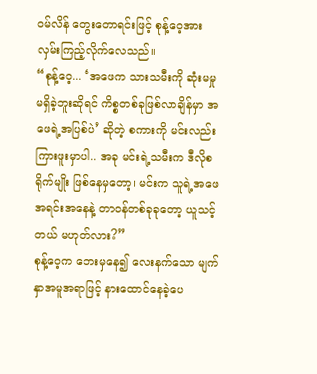ဝမ်လိန် တွေးတောရင်းဖြင့် စုန့်ဝေ့အား လှမ်းကြည့်လိုက်လေသည်။
“စုန့်ဝေ့... ‘အဖေက သားသမီးကို ဆုံးမမှုမရှိခဲ့ဘူးဆိုရင် ကိစ္စတစ်ခုဖြစ်လာချိန်မှာ အဖေရဲ့အပြစ်ပဲ’ ဆိုတဲ့ စကားကို မင်းလည်းကြားဖူးမှာပါ.. အခု မင်းရဲ့သမီးက ဒီလိုစရိုက်မျိုး ဖြစ်နေမှတော့၊ မင်းက သူရဲ့အဖေအရင်းအနေနဲ့ တာဝန်တစ်ခုခုတော့ ယူသင့်တယ် မဟုတ်လား?”
စုန့်ဝေ့က ဘေးမှနေ၍ လေးနက်သော မျက်နှာအမူအရာဖြင့် နားထောင်နေခဲ့ပေ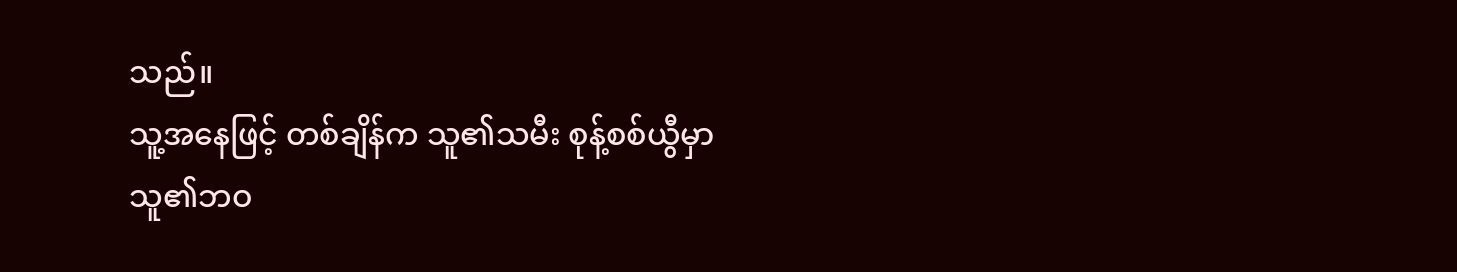သည်။
သူ့အနေဖြင့် တစ်ချိန်က သူ၏သမီး စုန့်စစ်ယွီမှာ သူ၏ဘဝ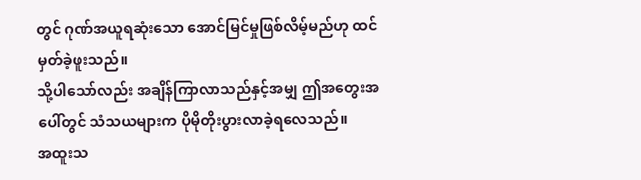တွင် ဂုဏ်အယူရဆုံးသော အောင်မြင်မှုဖြစ်လိမ့်မည်ဟု ထင်မှတ်ခဲ့ဖူးသည်။
သို့ပါသော်လည်း အချိန်ကြာလာသည်နှင့်အမျှ ဤအတွေးအပေါ်တွင် သံသယများက ပိုမိုတိုးပွားလာခဲ့ရလေသည်။
အထူးသ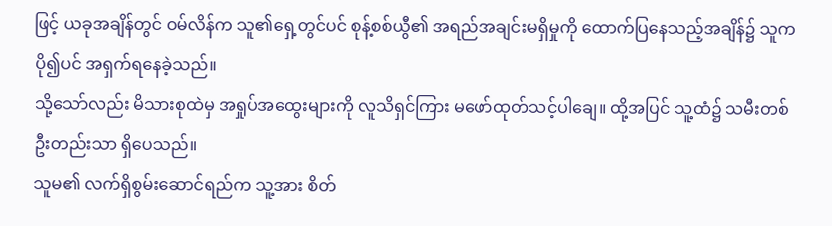ဖြင့် ယခုအချိန်တွင် ဝမ်လိန်က သူ၏ရှေ့တွင်ပင် စုန့်စစ်ယွီ၏ အရည်အချင်းမရှိမှုကို ထောက်ပြနေသည့်အချိန်၌ သူက ပို၍ပင် အရှက်ရနေခဲ့သည်။
သို့သော်လည်း မိသားစုထဲမှ အရှုပ်အထွေးများကို လူသိရှင်ကြား မဖော်ထုတ်သင့်ပါချေ။ ထို့အပြင် သူ့ထံ၌ သမီးတစ်ဦးတည်းသာ ရှိပေသည်။
သူမ၏ လက်ရှိစွမ်းဆောင်ရည်က သူ့အား စိတ်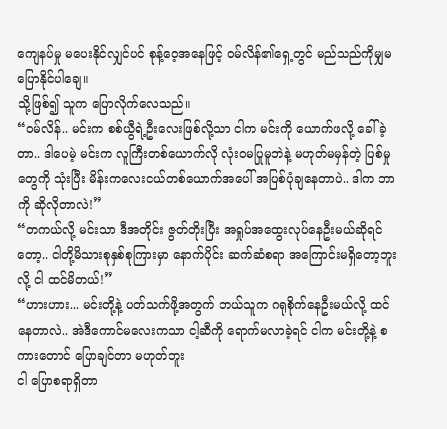ကျေနပ်မှု မပေးနိုင်လျှင်ပင် စုန့်ဝေ့အနေဖြင့် ဝမ်လိန်၏ရှေ့တွင် မည်သည်ကိုမျှမပြောနိုင်ပါချေ။
သို့ဖြစ်၍ သူက ပြောလိုက်လေသည်။
“ဝမ်လိန်.. မင်းက စစ်ယွီရဲ့ဦးလေးဖြစ်လို့သာ ငါက မင်းကို ယောက်ဖလို့ ခေါ်ခဲ့တာ.. ဒါပေမဲ့ မင်းက လူကြီးတစ်ယောက်လို လုံးဝမပြုမူဘဲနဲ့ မဟုတ်မမှန်တဲ့ ပြစ်မှုတွေကို သုံးပြီး မိန်းကလေးငယ်တစ်ယောက်အပေါ် အပြစ်ပုံချနေတာပဲ.. ဒါက ဘာကို ဆိုလိုတာလဲ!”
“တကယ်လို့ မင်းသာ ဒီအတိုင်း ဇွတ်တိုးပြီး အရှုပ်အထွေးလုပ်နေဦးမယ်ဆိုရင်တော့.. ငါတို့မိသားစုနှစ်စုကြားမှာ နောက်ပိုင်း ဆက်ဆံစရာ အကြောင်းမရှိတော့ဘူးလို့ ငါ ထင်မိတယ်!”
“ဟားဟား... မင်းတို့နဲ့ ပတ်သက်ဖို့အတွက် ဘယ်သူက ဂရုစိုက်နေဦးမယ်လို့ ထင်နေတာလဲ.. အဲဒီကောင်မလေးကသာ ငါ့ဆီကို ရောက်မလာခဲ့ရင် ငါက မင်းတို့နဲ့ စကားတောင် ပြောချင်တာ မဟုတ်ဘူး
ငါ ပြောစရာရှိတာ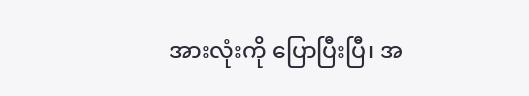အားလုံးကို ပြောပြီးပြီ၊ အ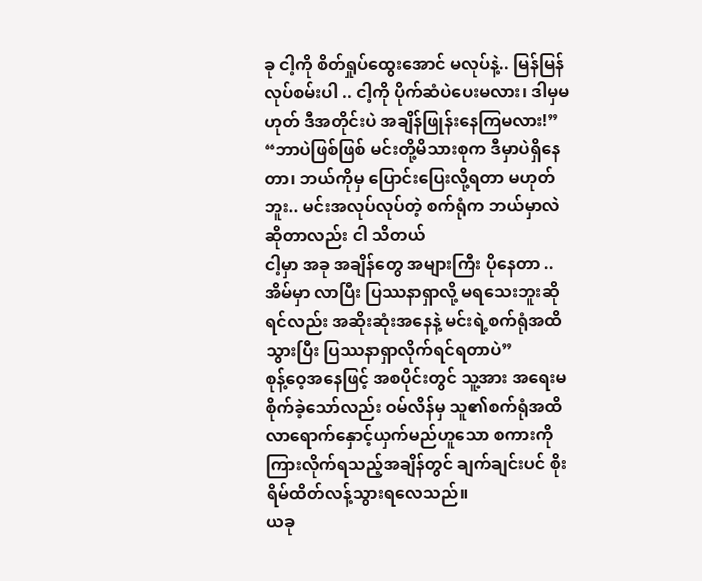ခု ငါ့ကို စိတ်ရှုပ်ထွေးအောင် မလုပ်နဲ့.. မြန်မြန်လုပ်စမ်းပါ .. ငါ့ကို ပိုက်ဆံပဲပေးမလား၊ ဒါမှမဟုတ် ဒီအတိုင်းပဲ အချိန်ဖြုန်းနေကြမလား!”
“ဘာပဲဖြစ်ဖြစ် မင်းတို့မိသားစုက ဒီမှာပဲရှိနေတာ၊ ဘယ်ကိုမှ ပြောင်းပြေးလို့ရတာ မဟုတ်ဘူး.. မင်းအလုပ်လုပ်တဲ့ စက်ရုံက ဘယ်မှာလဲဆိုတာလည်း ငါ သိတယ်
ငါ့မှာ အခု အချိန်တွေ အများကြီး ပိုနေတာ ..အိမ်မှာ လာပြီး ပြဿနာရှာလို့ မရသေးဘူးဆိုရင်လည်း အဆိုးဆုံးအနေနဲ့ မင်းရဲ့စက်ရုံအထိ သွားပြီး ပြဿနာရှာလိုက်ရင်ရတာပဲ”
စုန့်ဝေ့အနေဖြင့် အစပိုင်းတွင် သူ့အား အရေးမစိုက်ခဲ့သော်လည်း ဝမ်လိန်မှ သူ၏စက်ရုံအထိ လာရောက်နှောင့်ယှက်မည်ဟူသော စကားကို ကြားလိုက်ရသည့်အချိန်တွင် ချက်ချင်းပင် စိုးရိမ်ထိတ်လန့်သွားရလေသည်။
ယခု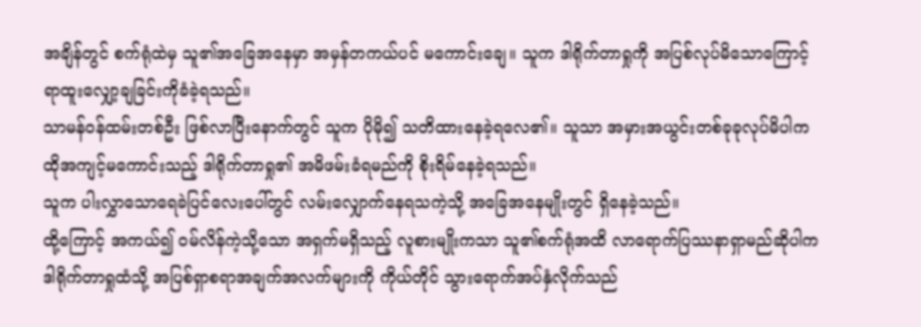အချိန်တွင် စက်ရုံထဲမှ သူ၏အခြေအနေမှာ အမှန်တကယ်ပင် မကောင်းချေ။ သူက ဒါရိုက်တာရှုကို အပြစ်လုပ်မိသောကြောင့် ရာထူးလျှော့ချခြင်းကိုခံခဲ့ရသည်။
သာမန်ဝန်ထမ်းတစ်ဦး ဖြစ်လာပြီးနောက်တွင် သူက ပိုမို၍ သတိထားနေခဲ့ရလေ၏။ သူသာ အမှားအယွင်းတစ်ခုခုလုပ်မိပါက ထိုအကျင့်မကောင်းသည့် ဒါရိုက်တာရှု၏ အမိဖမ်းခံရမည်ကို စိုးရိမ်နေခဲ့ရသည်။
သူက ပါးလွှာသောရေခဲပြင်လေးပေါ်တွင် လမ်းလျှောက်နေရသကဲ့သို့ အခြေအနေမျိုးတွင် ရှိနေခဲ့သည်။
ထို့ကြောင့် အကယ်၍ ဝမ်လိန်ကဲ့သို့သော အရှက်မရှိသည့် လူစားမျိုးကသာ သူ၏စက်ရုံအထိ လာရောက်ပြဿနာရှာမည်ဆိုပါက ဒါရိုက်တာရှုထံသို့ အပြစ်ရှာစရာအချက်အလက်များကို ကိုယ်တိုင် သွားရောက်အပ်နှံလိုက်သည်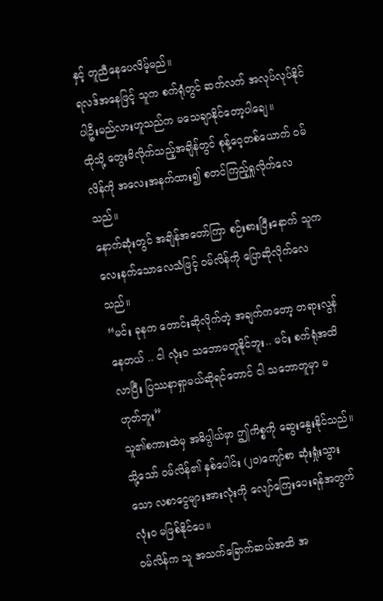နှင့် တူညီနေပေလိမ့်မည်။
ရလဒ်အနေဖြင့် သူက စက်ရုံတွင် ဆက်လက် အလုပ်လုပ်နိုင်ပါဦးမည်လားဟူသည်က မသေချာနိုင်တော့ပါချေ။
ထိုသို့ တွေးမိလိုက်သည့်အချိန်တွင် စုန့်ဝေ့တစ်ယောက် ဝမ်လိန်ကို အလေးအနက်ထား၍ စတင်ကြည့်ရှုလိုက်လေသည်။
နောက်ဆုံးတွင် အချိန်အတော်ကြာ စဉ်းစားပြီးနောက် သူက လေးနက်သောလေသံဖြင့် ဝမ်လိန်ကို ပြောဆိုလိုက်လေသည်။
“မင်း ခုနက တောင်းဆိုလိုက်တဲ့ အချက်ကတော့ တရားလွန်နေတယ် .. ငါ လုံးဝ သဘောမတူနိုင်ဘူး.. မင်း စက်ရုံအထိ လာပြီး ပြဿနာရှာမယ်ဆိုရင်တောင် ငါ သဘောတူမှာ မဟုတ်ဘူး”
သူ၏စကားထဲမှ အဓိပ္ပါယ်မှာ ဤကိစ္စကို ဆွေးနွေးနိုင်သည်။ သို့သော် ဝမ်လိန်၏ နှစ်ပေါင်း (၂၀)ကျော်စာ ဆုံးရှုံးသွားသော လစာငွေများအားလုံးကို လျော်ကြေးပေးရန်အတွက် လုံးဝ မဖြစ်နိုင်ပေ။
ဝမ်လိန်က သူ အသက်ခြောက်ဆယ်အထိ အ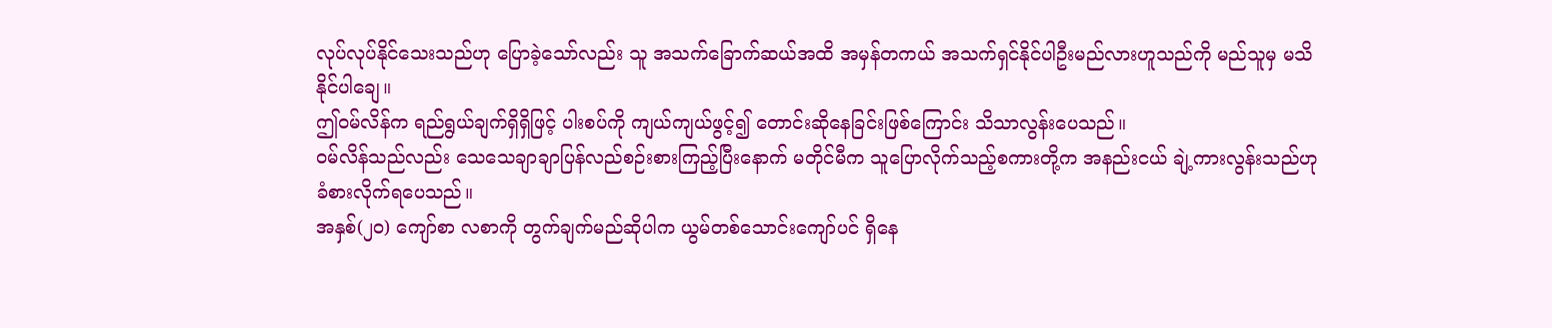လုပ်လုပ်နိုင်သေးသည်ဟု ပြောခဲ့သော်လည်း သူ အသက်ခြောက်ဆယ်အထိ အမှန်တကယ် အသက်ရှင်နိုင်ပါဦးမည်လားဟူသည်ကို မည်သူမှ မသိနိုင်ပါချေ။
ဤဝမ်လိန်က ရည်ရွယ်ချက်ရှိရှိဖြင့် ပါးစပ်ကို ကျယ်ကျယ်ဖွင့်၍ တောင်းဆိုနေခြင်းဖြစ်ကြောင်း သိသာလွန်းပေသည်။
ဝမ်လိန်သည်လည်း သေသေချာချာပြန်လည်စဉ်းစားကြည့်ပြီးနောက် မတိုင်မီက သူပြောလိုက်သည့်စကားတို့က အနည်းငယ် ချဲ့ကားလွန်းသည်ဟု ခံစားလိုက်ရပေသည်။
အနှစ်(၂၀) ကျော်စာ လစာကို တွက်ချက်မည်ဆိုပါက ယွမ်တစ်သောင်းကျော်ပင် ရှိနေ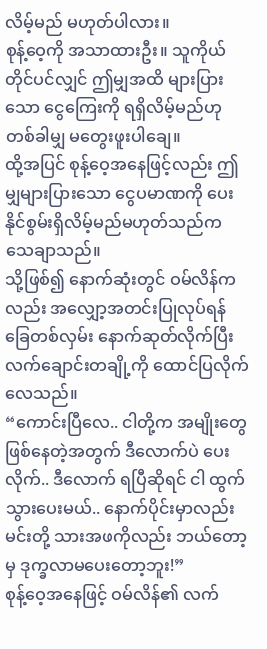လိမ့်မည် မဟုတ်ပါလား။
စုန့်ဝေ့ကို အသာထားဦး။ သူကိုယ်တိုင်ပင်လျှင် ဤမျှအထိ များပြားသော ငွေကြေးကို ရရှိလိမ့်မည်ဟု တစ်ခါမျှ မတွေးဖူးပါချေ။
ထို့အပြင် စုန့်ဝေ့အနေဖြင့်လည်း ဤမျှများပြားသော ငွေပမာဏကို ပေးနိုင်စွမ်းရှိလိမ့်မည်မဟုတ်သည်က သေချာသည်။
သို့ဖြစ်၍ နောက်ဆုံးတွင် ဝမ်လိန်ကလည်း အလျှော့အတင်းပြုလုပ်ရန် ခြေတစ်လှမ်း နောက်ဆုတ်လိုက်ပြီးလက်ချောင်းတချို့ကို ထောင်ပြလိုက်လေသည်။
“ကောင်းပြီလေ.. ငါတို့က အမျိုးတွေဖြစ်နေတဲ့အတွက် ဒီလောက်ပဲ ပေးလိုက်.. ဒီလောက် ရပြီဆိုရင် ငါ ထွက်သွားပေးမယ်.. နောက်ပိုင်းမှာလည်း မင်းတို့ သားအဖကိုလည်း ဘယ်တော့မှ ဒုက္ခလာမပေးတော့ဘူး!”
စုန့်ဝေ့အနေဖြင့် ဝမ်လိန်၏ လက်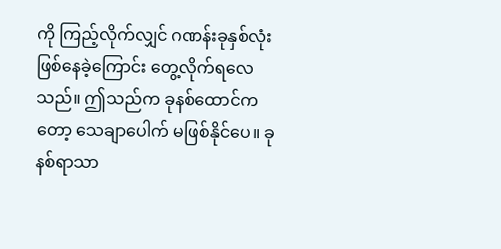ကို ကြည့်လိုက်လျှင် ဂဏန်းခုနှစ်လုံး ဖြစ်နေခဲ့ကြောင်း တွေ့လိုက်ရလေသည်။ ဤသည်က ခုနစ်ထောင်ကတော့ သေချာပေါက် မဖြစ်နိုင်ပေ။ ခုနစ်ရာသာ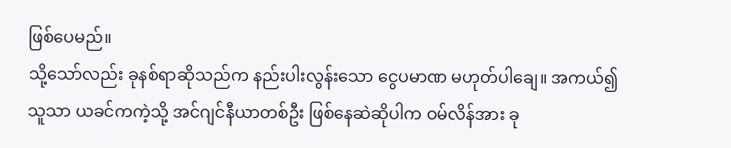ဖြစ်ပေမည်။
သို့သော်လည်း ခုနစ်ရာဆိုသည်က နည်းပါးလွန်းသော ငွေပမာဏ မဟုတ်ပါချေ။ အကယ်၍ သူသာ ယခင်ကကဲ့သို့ အင်ဂျင်နီယာတစ်ဦး ဖြစ်နေဆဲဆိုပါက ဝမ်လိန်အား ခု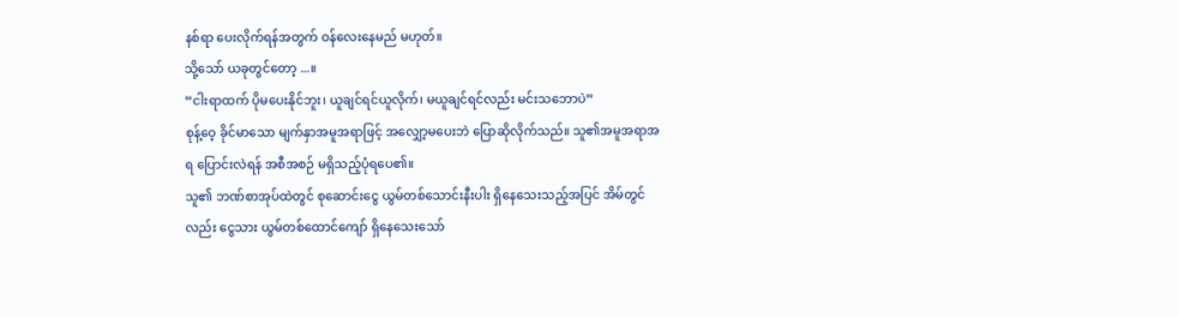နစ်ရာ ပေးလိုက်ရန်အတွက် ဝန်လေးနေမည် မဟုတ်။
သို့သော် ယခုတွင်တော့ ...။
“ငါးရာထက် ပိုမပေးနိုင်ဘူး၊ ယူချင်ရင်ယူလိုက်၊ မယူချင်ရင်လည်း မင်းသဘောပဲ”
စုန့်ဝေ့ ခိုင်မာသော မျက်နှာအမူအရာဖြင့် အလျှော့မပေးဘဲ ပြောဆိုလိုက်သည်။ သူ၏အမူအရာအရ ပြောင်းလဲရန် အစီအစဉ် မရှိသည့်ပုံရပေ၏။
သူ၏ ဘဏ်စာအုပ်ထဲတွင် စုဆောင်းငွေ ယွမ်တစ်သောင်းနီးပါး ရှိနေသေးသည့်အပြင် အိမ်တွင်လည်း ငွေသား ယွမ်တစ်ထောင်ကျော် ရှိနေသေးသော်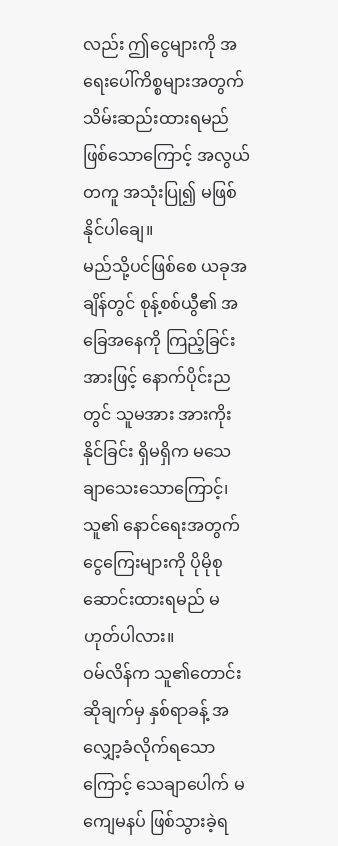လည်း ဤငွေများကို အရေးပေါ်ကိစ္စများအတွက် သိမ်းဆည်းထားရမည်ဖြစ်သောကြောင့် အလွယ်တကူ အသုံးပြု၍ မဖြစ်နိုင်ပါချေ။
မည်သို့ပင်ဖြစ်စေ ယခုအချိန်တွင် စုန့်စစ်ယွီ၏ အခြေအနေကို ကြည့်ခြင်းအားဖြင့် နောက်ပိုင်းညတွင် သူမအား အားကိုးနိုင်ခြင်း ရှိမရှိက မသေချာသေးသောကြောင့်၊ သူ၏ နောင်ရေးအတွက် ငွေကြေးများကို ပိုမိုစုဆောင်းထားရမည် မဟုတ်ပါလား။
ဝမ်လိန်က သူ၏တောင်းဆိုချက်မှ နှစ်ရာခန့် အလျှော့ခံလိုက်ရသောကြောင့် သေချာပေါက် မကျေမနပ် ဖြစ်သွားခဲ့ရ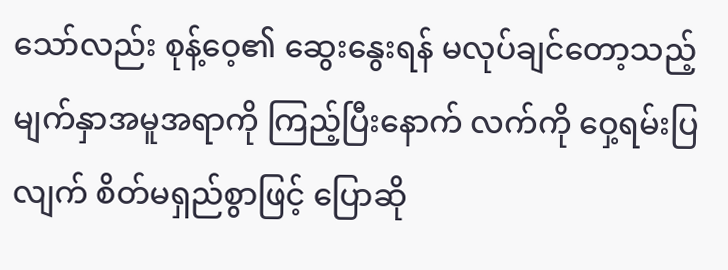သော်လည်း စုန့်ဝေ့၏ ဆွေးနွေးရန် မလုပ်ချင်တော့သည့် မျက်နှာအမူအရာကို ကြည့်ပြီးနောက် လက်ကို ဝှေ့ရမ်းပြလျက် စိတ်မရှည်စွာဖြင့် ပြောဆို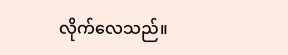လိုက်လေသည်။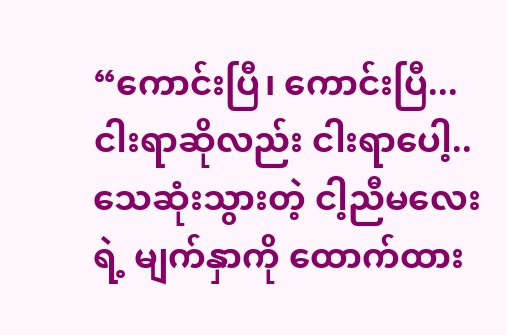“ကောင်းပြီ၊ ကောင်းပြီ... ငါးရာဆိုလည်း ငါးရာပေါ့.. သေဆုံးသွားတဲ့ ငါ့ညီမလေးရဲ့ မျက်နှာကို ထောက်ထား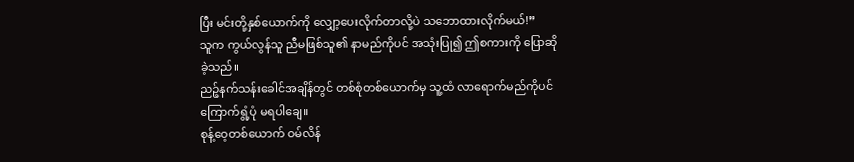ပြီး မင်းတို့နှစ်ယောက်ကို လျှော့ပေးလိုက်တာလို့ပဲ သဘောထားလိုက်မယ်!”
သူက ကွယ်လွန်သူ ညီမဖြစ်သူ၏ နာမည်ကိုပင် အသုံးပြု၍ ဤစကားကို ပြောဆိုခဲ့သည်။
ညဉ့်နက်သန်းခေါင်အချိန်တွင် တစ်စုံတစ်ယောက်မှ သူ့ထံ လာရောက်မည်ကိုပင် ကြောက်ရွံ့ပုံ မရပါချေ။
စုန့်ဝေ့တစ်ယောက် ဝမ်လိန်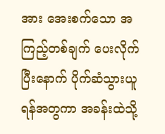အား အေးစက်သော အကြည့်တစ်ချက် ပေးလိုက်ပြီးနောက် ပိုက်ဆံသွားယူရန်အတွကာ အခန်းထဲသို့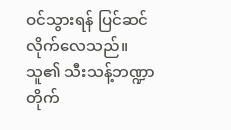ဝင်သွားရန် ပြင်ဆင်လိုက်လေသည်။
သူ၏ သီးသန့်ဘဏ္ဍာတိုက်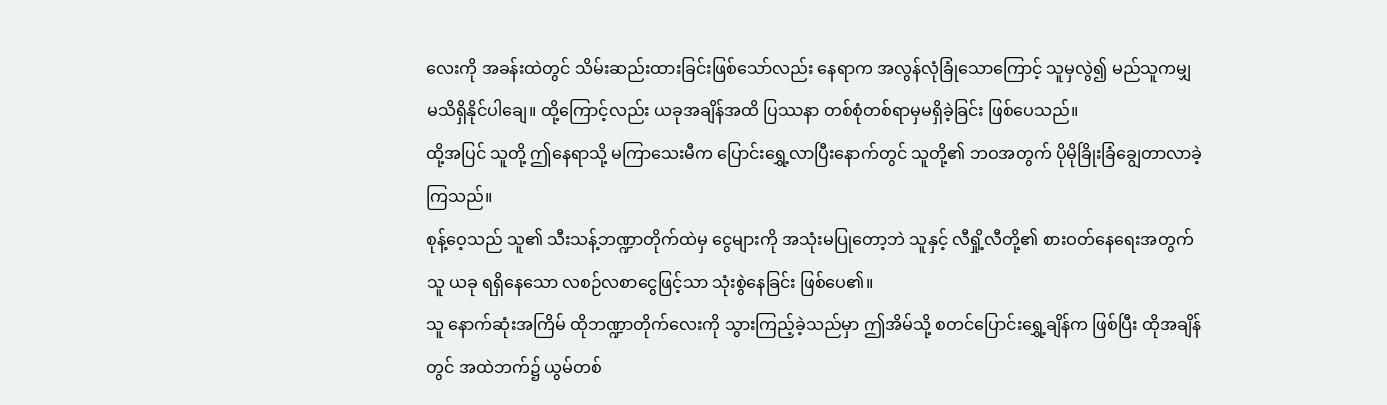လေးကို အခန်းထဲတွင် သိမ်းဆည်းထားခြင်းဖြစ်သော်လည်း နေရာက အလွန်လုံခြုံသောကြောင့် သူမှလွဲ၍ မည်သူကမျှ မသိရှိနိုင်ပါချေ။ ထို့ကြောင့်လည်း ယခုအချိန်အထိ ပြဿနာ တစ်စုံတစ်ရာမှမရှိခဲ့ခြင်း ဖြစ်ပေသည်။
ထို့အပြင် သူတို့ ဤနေရာသို့ မကြာသေးမီက ပြောင်းရွှေ့လာပြီးနောက်တွင် သူတို့၏ ဘဝအတွက် ပိုမိုခြိုးခြံချွေတာလာခဲ့ကြသည်။
စုန့်ဝေ့သည် သူ၏ သီးသန့်ဘဏ္ဍာတိုက်ထဲမှ ငွေများကို အသုံးမပြုတော့ဘဲ သူနှင့် လီရှို့လီတို့၏ စားဝတ်နေရေးအတွက် သူ ယခု ရရှိနေသော လစဉ်လစာငွေဖြင့်သာ သုံးစွဲနေခြင်း ဖြစ်ပေ၏။
သူ နောက်ဆုံးအကြိမ် ထိုဘဏ္ဍာတိုက်လေးကို သွားကြည့်ခဲ့သည်မှာ ဤအိမ်သို့ စတင်ပြောင်းရွှေ့ချိန်က ဖြစ်ပြီး ထိုအချိန်တွင် အထဲဘက်၌ ယွမ်တစ်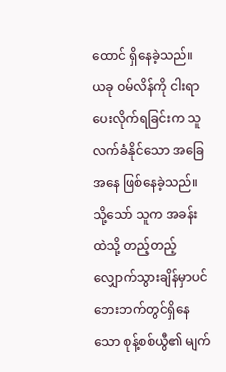ထောင် ရှိနေခဲ့သည်။
ယခု ဝမ်လိန်ကို ငါးရာ ပေးလိုက်ရခြင်းက သူ လက်ခံနိုင်သော အခြေအနေ ဖြစ်နေခဲ့သည်။
သို့သော် သူက အခန်းထဲသို့ တည့်တည့်လျှောက်သွားချိန်မှာပင် ဘေးဘက်တွင်ရှိနေသော စုန့်စစ်ယွီ၏ မျက်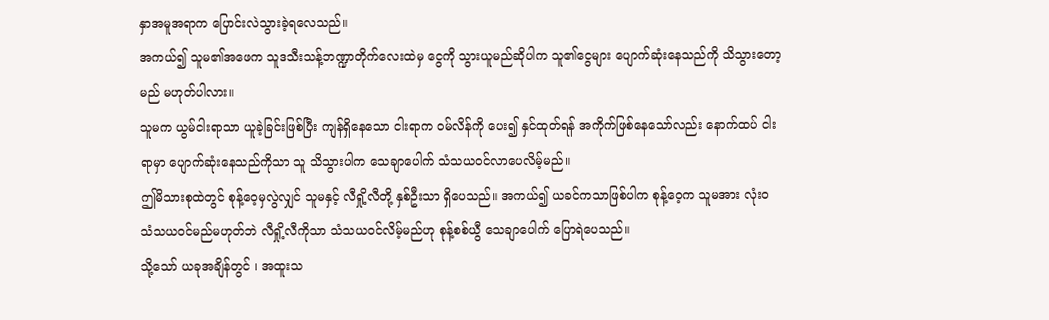နှာအမူအရာက ပြောင်းလဲသွားခဲ့ရလေသည်။
အကယ်၍ သူမ၏အဖေက သူဒသီးသန့်ဘဏ္ဍာတိုက်လေးထဲမှ ငွေကို သွားယူမည်ဆိုပါက သူ၏ငွေများ ပျောက်ဆုံးနေသည်ကို သိသွားတော့မည် မဟုတ်ပါလား။
သူမက ယွမ်ငါးရာသာ ယူခဲ့ခြင်းဖြစ်ပြီး ကျန်ရှိနေသော ငါးရာက ဝမ်လိန်ကို ပေး၍ နှင်ထုတ်ရန် အကိုက်ဖြစ်နေသော်လည်း နောက်ထပ် ငါးရာမှာ ပျောက်ဆုံးနေသည်ကိုသာ သူ သိသွားပါက သေချာပေါက် သံသယဝင်လာပေလိမ့်မည်။
ဤမိသားစုထဲတွင် စုန့်ဝေ့မှလွဲလျှင် သူမနှင့် လီရှို့လီတို့ နှစ်ဦးသာ ရှိပေသည်။ အကယ်၍ ယခင်ကသာဖြစ်ပါက စုန့်ဝေ့က သူမအား လုံးဝ သံသယဝင်မည်မဟုတ်ဘဲ လီရှို့လီကိုသာ သံသယဝင်လိမ့်မည်ဟု စုန့်စစ်ယွီ သေချာပေါက် ပြောရဲပေသည်။
သို့သော် ယခုအချိန်တွင် ၊ အထူးသ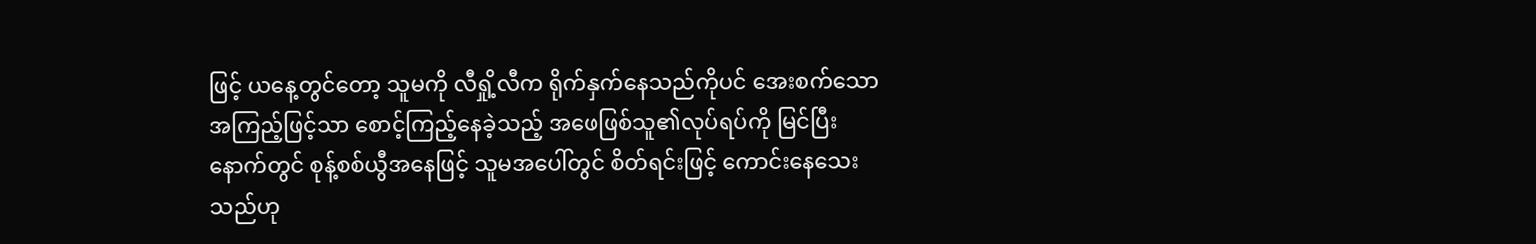ဖြင့် ယနေ့တွင်တော့ သူမကို လီရှို့လီက ရိုက်နှက်နေသည်ကိုပင် အေးစက်သော အကြည့်ဖြင့်သာ စောင့်ကြည့်နေခဲ့သည့် အဖေဖြစ်သူ၏လုပ်ရပ်ကို မြင်ပြီးနောက်တွင် စုန့်စစ်ယွီအနေဖြင့် သူမအပေါ်တွင် စိတ်ရင်းဖြင့် ကောင်းနေသေးသည်ဟု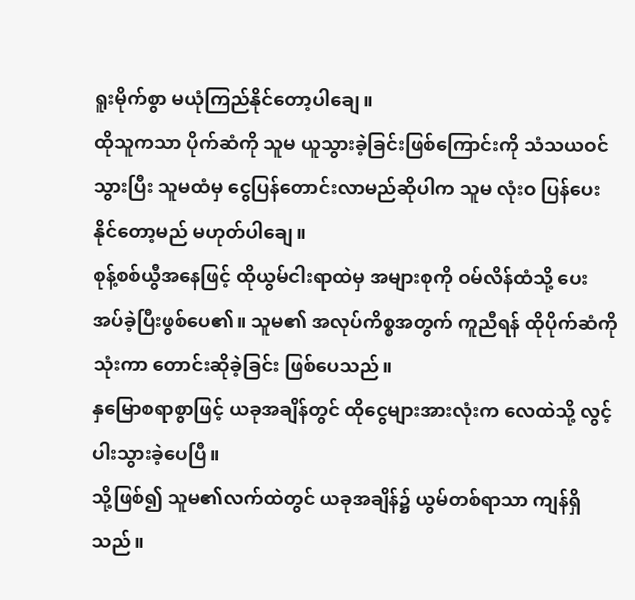ရူးမိုက်စွာ မယုံကြည်နိုင်တော့ပါချေ။
ထိုသူကသာ ပိုက်ဆံကို သူမ ယူသွားခဲ့ခြင်းဖြစ်ကြောင်းကို သံသယဝင်သွားပြီး သူမထံမှ ငွေပြန်တောင်းလာမည်ဆိုပါက သူမ လုံးဝ ပြန်ပေးနိုင်တော့မည် မဟုတ်ပါချေ။
စုန့်စစ်ယွီအနေဖြင့် ထိုယွမ်ငါးရာထဲမှ အများစုကို ဝမ်လိန်ထံသို့ ပေးအပ်ခဲ့ပြီးဖွစ်ပေ၏။ သူမ၏ အလုပ်ကိစ္စအတွက် ကူညီရန် ထိုပိုက်ဆံကိုသုံးကာ တောင်းဆိုခဲ့ခြင်း ဖြစ်ပေသည်။
နှမြောစရာစွာဖြင့် ယခုအချိန်တွင် ထိုငွေများအားလုံးက လေထဲသို့ လွင့်ပါးသွားခဲ့ပေပြီ။
သို့ဖြစ်၍ သူမ၏လက်ထဲတွင် ယခုအချိန်၌ ယွမ်တစ်ရာသာ ကျန်ရှိသည်။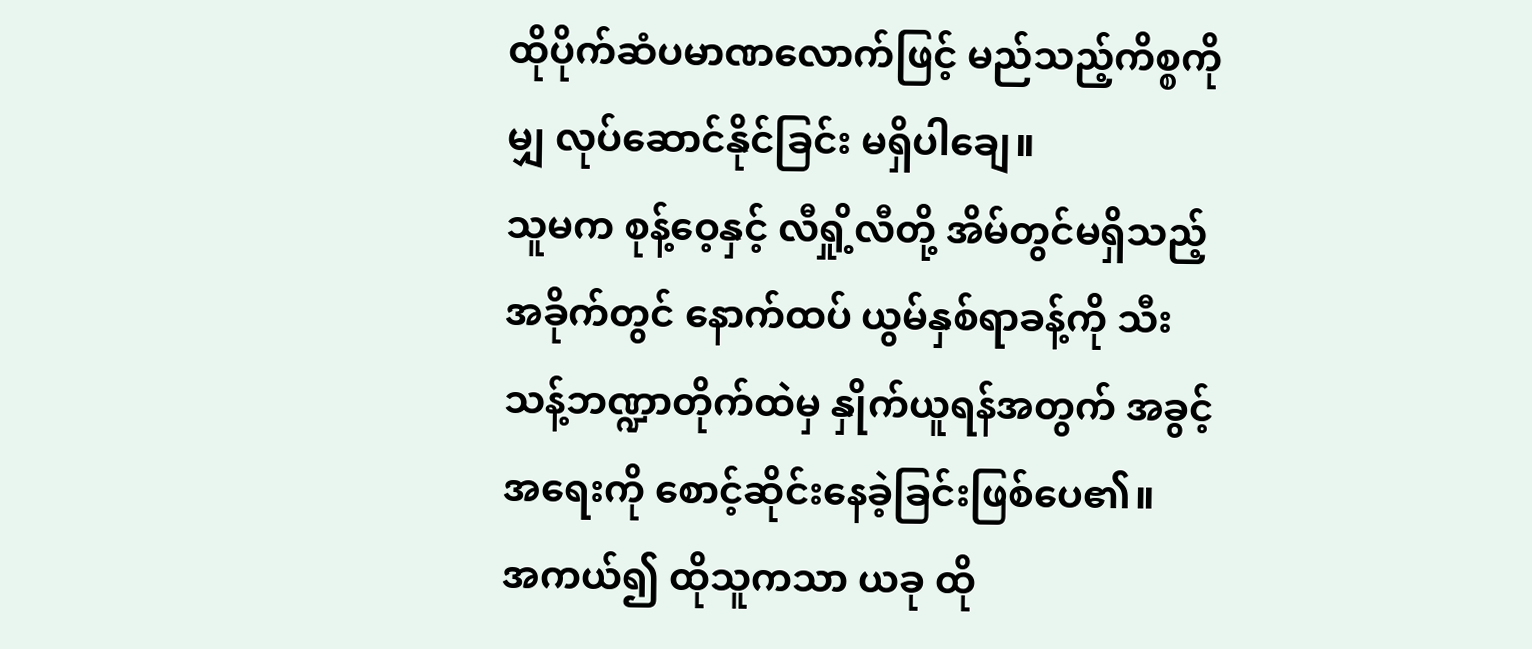ထိုပိုက်ဆံပမာဏလောက်ဖြင့် မည်သည့်ကိစ္စကိုမျှ လုပ်ဆောင်နိုင်ခြင်း မရှိပါချေ။
သူမက စုန့်ဝေ့နှင့် လီရှို့လီတို့ အိမ်တွင်မရှိသည့်အခိုက်တွင် နောက်ထပ် ယွမ်နှစ်ရာခန့်ကို သီးသန့်ဘဏ္ဍာတိုက်ထဲမှ နှိုက်ယူရန်အတွက် အခွင့်အရေးကို စောင့်ဆိုင်းနေခဲ့ခြင်းဖြစ်ပေ၏။
အကယ်၍ ထိုသူကသာ ယခု ထို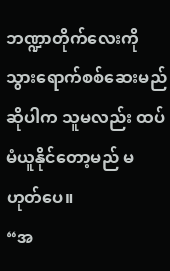ဘဏ္ဍာတိုက်လေးကို သွားရောက်စစ်ဆေးမည်ဆိုပါက သူမလည်း ထပ်မံယူနိုင်တော့မည် မဟုတ်ပေ။
“အ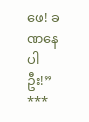ဖေ! ခဏနေပါဦး!”
***